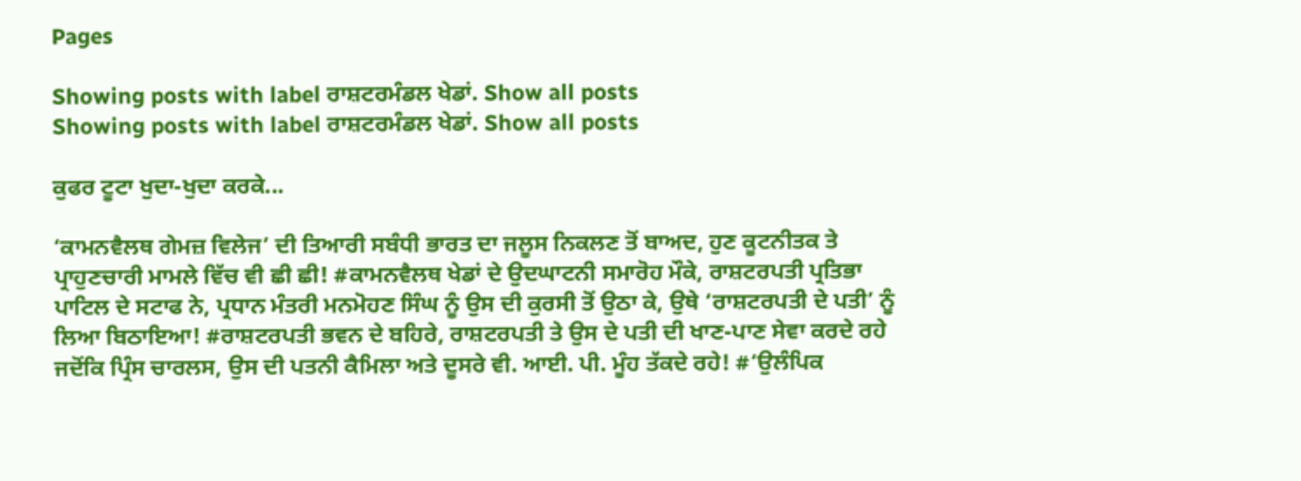Pages

Showing posts with label ਰਾਸ਼ਟਰਮੰਡਲ ਖੇਡਾਂ. Show all posts
Showing posts with label ਰਾਸ਼ਟਰਮੰਡਲ ਖੇਡਾਂ. Show all posts

ਕੁਫਰ ਟੂਟਾ ਖੁਦਾ-ਖੁਦਾ ਕਰਕੇ...

‘ਕਾਮਨਵੈਲਥ ਗੇਮਜ਼ ਵਿਲੇਜ’ ਦੀ ਤਿਆਰੀ ਸਬੰਧੀ ਭਾਰਤ ਦਾ ਜਲੂਸ ਨਿਕਲਣ ਤੋਂ ਬਾਅਦ, ਹੁਣ ਕੂਟਨੀਤਕ ਤੇ ਪ੍ਰਾਹੁਣਚਾਰੀ ਮਾਮਲੇ ਵਿੱਚ ਵੀ ਛੀ ਛੀ! #ਕਾਮਨਵੈਲਥ ਖੇਡਾਂ ਦੇ ਉਦਘਾਟਨੀ ਸਮਾਰੋਹ ਮੌਕੇ, ਰਾਸ਼ਟਰਪਤੀ ਪ੍ਰਤਿਭਾ ਪਾਟਿਲ ਦੇ ਸਟਾਫ ਨੇ, ਪ੍ਰਧਾਨ ਮੰਤਰੀ ਮਨਮੋਹਣ ਸਿੰਘ ਨੂੰ ਉਸ ਦੀ ਕੁਰਸੀ ਤੋਂ ਉਠਾ ਕੇ, ਉਥੇ ‘ਰਾਸ਼ਟਰਪਤੀ ਦੇ ਪਤੀ’ ਨੂੰ ਲਿਆ ਬਿਠਾਇਆ! #ਰਾਸ਼ਟਰਪਤੀ ਭਵਨ ਦੇ ਬਹਿਰੇ, ਰਾਸ਼ਟਰਪਤੀ ਤੇ ਉਸ ਦੇ ਪਤੀ ਦੀ ਖਾਣ-ਪਾਣ ਸੇਵਾ ਕਰਦੇ ਰਹੇ ਜਦੋਂਕਿ ਪ੍ਰਿੰਸ ਚਾਰਲਸ, ਉਸ ਦੀ ਪਤਨੀ ਕੈਮਿਲਾ ਅਤੇ ਦੂਸਰੇ ਵੀ. ਆਈ. ਪੀ. ਮੂੰਹ ਤੱਕਦੇ ਰਹੇ! #‘ਉਲੰਪਿਕ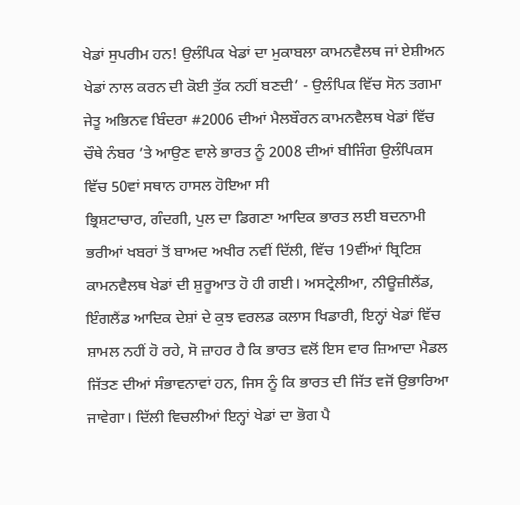ਖੇਡਾਂ ਸੁਪਰੀਮ ਹਨ! ਉਲੰਪਿਕ ਖੇਡਾਂ ਦਾ ਮੁਕਾਬਲਾ ਕਾਮਨਵੈਲਥ ਜਾਂ ਏਸ਼ੀਅਨ ਖੇਡਾਂ ਨਾਲ ਕਰਨ ਦੀ ਕੋਈ ਤੁੱਕ ਨਹੀਂ ਬਣਦੀ’ - ਉਲੰਪਿਕ ਵਿੱਚ ਸੋਨ ਤਗਮਾ ਜੇਤੂ ਅਭਿਨਵ ਬਿੰਦਰਾ #2006 ਦੀਆਂ ਮੈਲਬੌਰਨ ਕਾਮਨਵੈਲਥ ਖੇਡਾਂ ਵਿੱਚ ਚੌਥੇ ਨੰਬਰ ’ਤੇ ਆਉਣ ਵਾਲੇ ਭਾਰਤ ਨੂੰ 2008 ਦੀਆਂ ਬੀਜਿੰਗ ਉਲੰਪਿਕਸ ਵਿੱਚ 50ਵਾਂ ਸਥਾਨ ਹਾਸਲ ਹੋਇਆ ਸੀ
ਭ੍ਰਿਸ਼ਟਾਚਾਰ, ਗੰਦਗੀ, ਪੁਲ ਦਾ ਡਿਗਣਾ ਆਦਿਕ ਭਾਰਤ ਲਈ ਬਦਨਾਮੀ ਭਰੀਆਂ ਖਬਰਾਂ ਤੋਂ ਬਾਅਦ ਅਖੀਰ ਨਵੀਂ ਦਿੱਲੀ, ਵਿੱਚ 19ਵੀਂਆਂ ਬ੍ਰਿਟਿਸ਼ ਕਾਮਨਵੈਲਥ ਖੇਡਾਂ ਦੀ ਸ਼ੁਰੂਆਤ ਹੋ ਹੀ ਗਈ। ਅਸਟ੍ਰੇਲੀਆ, ਨੀਊਜ਼ੀਲੈਂਡ, ਇੰਗਲੈਂਡ ਆਦਿਕ ਦੇਸ਼ਾਂ ਦੇ ਕੁਝ ਵਰਲਡ ਕਲਾਸ ਖਿਡਾਰੀ, ਇਨ੍ਹਾਂ ਖੇਡਾਂ ਵਿੱਚ ਸ਼ਾਮਲ ਨਹੀਂ ਹੋ ਰਹੇ, ਸੋ ਜ਼ਾਹਰ ਹੈ ਕਿ ਭਾਰਤ ਵਲੋਂ ਇਸ ਵਾਰ ਜ਼ਿਆਦਾ ਮੈਡਲ ਜਿੱਤਣ ਦੀਆਂ ਸੰਭਾਵਨਾਵਾਂ ਹਨ, ਜਿਸ ਨੂੰ ਕਿ ਭਾਰਤ ਦੀ ਜਿੱਤ ਵਜੋਂ ਉਭਾਰਿਆ ਜਾਵੇਗਾ। ਦਿੱਲੀ ਵਿਚਲੀਆਂ ਇਨ੍ਹਾਂ ਖੇਡਾਂ ਦਾ ਭੋਗ ਪੈ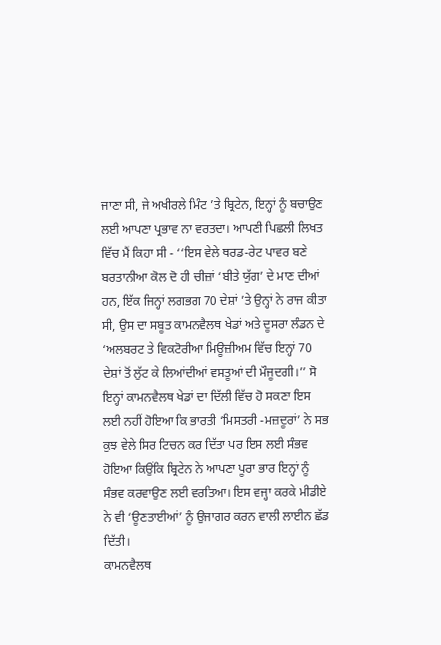ਜਾਣਾ ਸੀ, ਜੇ ਅਖੀਰਲੇ ਮਿੰਟ ’ਤੇ ਬ੍ਰਿਟੇਨ, ਇਨ੍ਹਾਂ ਨੂੰ ਬਚਾਉਣ ਲਈ ਆਪਣਾ ਪ੍ਰਭਾਵ ਨਾ ਵਰਤਦਾ। ਆਪਣੀ ਪਿਛਲੀ ਲਿਖਤ ਵਿੱਚ ਮੈਂ ਕਿਹਾ ਸੀ - ‘‘ਇਸ ਵੇਲੇ ਥਰਡ-ਰੇਟ ਪਾਵਰ ਬਣੇ ਬਰਤਾਨੀਆ ਕੋਲ ਦੋ ਹੀ ਚੀਜ਼ਾਂ ‘ਬੀਤੇ ਯੁੱਗ’ ਦੇ ਮਾਣ ਦੀਆਂ ਹਨ, ਇੱਕ ਜਿਨ੍ਹਾਂ ਲਗਭਗ 70 ਦੇਸ਼ਾਂ ’ਤੇ ਉਨ੍ਹਾਂ ਨੇ ਰਾਜ ਕੀਤਾ ਸੀ, ਉਸ ਦਾ ਸਬੂਤ ਕਾਮਨਵੈਲਥ ਖੇਡਾਂ ਅਤੇ ਦੂਸਰਾ ਲੰਡਨ ਦੇ ‘ਅਲਬਰਟ ਤੇ ਵਿਕਟੋਰੀਆ ਮਿਊਜ਼ੀਅਮ ਵਿੱਚ ਇਨ੍ਹਾਂ 70 ਦੇਸ਼ਾਂ ਤੋਂ ਲੁੱਟ ਕੇ ਲਿਆਂਦੀਆਂ ਵਸਤੂਆਂ ਦੀ ਮੌਜੂਦਗੀ।’’ ਸੋ ਇਨ੍ਹਾਂ ਕਾਮਨਵੈਲਥ ਖੇਡਾਂ ਦਾ ਦਿੱਲੀ ਵਿੱਚ ਹੋ ਸਕਣਾ ਇਸ ਲਈ ਨਹੀਂ ਹੋਇਆ ਕਿ ਭਾਰਤੀ ‘ਮਿਸਤਰੀ -ਮਜ਼ਦੂਰਾਂ’ ਨੇ ਸਭ ਕੁਝ ਵੇਲੇ ਸਿਰ ਟਿਚਨ ਕਰ ਦਿੱਤਾ ਪਰ ਇਸ ਲਈ ਸੰਭਵ ਹੋਇਆ ਕਿਉਂਕਿ ਬ੍ਰਿਟੇਨ ਨੇ ਆਪਣਾ ਪੂਰਾ ਭਾਰ ਇਨ੍ਹਾਂ ਨੂੰ ਸੰਭਵ ਕਰਵਾਉਣ ਲਈ ਵਰਤਿਆ। ਇਸ ਵਜ੍ਹਾ ਕਰਕੇ ਮੀਡੀਏ ਨੇ ਵੀ ‘ਊਣਤਾਈਆਂ’ ਨੂੰ ਉਜਾਗਰ ਕਰਨ ਵਾਲੀ ਲਾਈਨ ਛੱਡ ਦਿੱਤੀ।
ਕਾਮਨਵੈਲਥ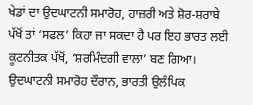ਖੇਡਾਂ ਦਾ ਉਦਘਾਟਨੀ ਸਮਾਰੋਹ, ਹਾਜ਼ਰੀ ਅਤੇ ਸ਼ੋਰ-ਸ਼ਰਾਬੇ ਪੱਖੋਂ ਤਾਂ ‘ਸਫਲ’ ਕਿਹਾ ਜਾ ਸਕਦਾ ਹੈ ਪਰ ਇਹ ਭਾਰਤ ਲਈ ਕੂਟਨੀਤਕ ਪੱਖੋਂ, ‘ਸ਼ਰਮਿੰਦਗੀ ਵਾਲਾ’ ਬਣ ਗਿਆ। ਉਦਘਾਟਨੀ ਸਮਾਰੋਹ ਦੌਰਾਨ, ਭਾਰਤੀ ਉਲੰਪਿਕ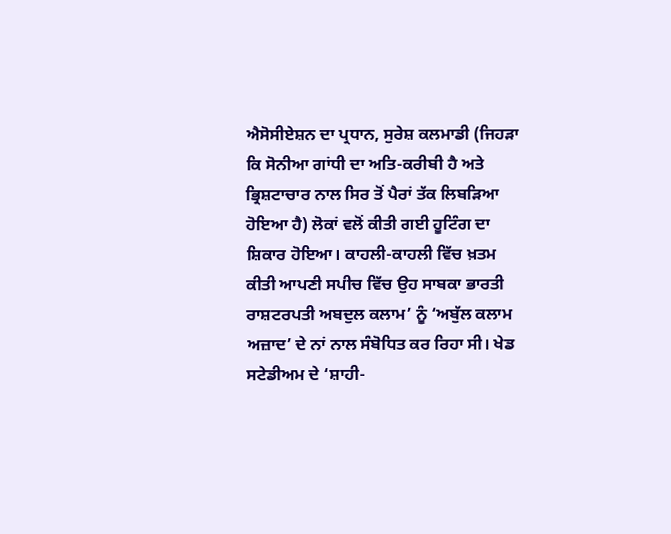ਐਸੋਸੀਏਸ਼ਨ ਦਾ ਪ੍ਰਧਾਨ, ਸੁਰੇਸ਼ ਕਲਮਾਡੀ (ਜਿਹੜਾ ਕਿ ਸੋਨੀਆ ਗਾਂਧੀ ਦਾ ਅਤਿ-ਕਰੀਬੀ ਹੈ ਅਤੇ ਭ੍ਰਿਸ਼ਟਾਚਾਰ ਨਾਲ ਸਿਰ ਤੋਂ ਪੈਰਾਂ ਤੱਕ ਲਿਬੜਿਆ ਹੋਇਆ ਹੈ) ਲੋਕਾਂ ਵਲੋਂ ਕੀਤੀ ਗਈ ਹੂਟਿੰਗ ਦਾ ਸ਼ਿਕਾਰ ਹੋਇਆ। ਕਾਹਲੀ-ਕਾਹਲੀ ਵਿੱਚ ਖ਼ਤਮ ਕੀਤੀ ਆਪਣੀ ਸਪੀਚ ਵਿੱਚ ਉਹ ਸਾਬਕਾ ਭਾਰਤੀ ਰਾਸ਼ਟਰਪਤੀ ਅਬਦੁਲ ਕਲਾਮ’ ਨੂੰ ‘ਅਬੁੱਲ ਕਲਾਮ ਅਜ਼ਾਦ’ ਦੇ ਨਾਂ ਨਾਲ ਸੰਬੋਧਿਤ ਕਰ ਰਿਹਾ ਸੀ। ਖੇਡ ਸਟੇਡੀਅਮ ਦੇ ‘ਸ਼ਾਹੀ-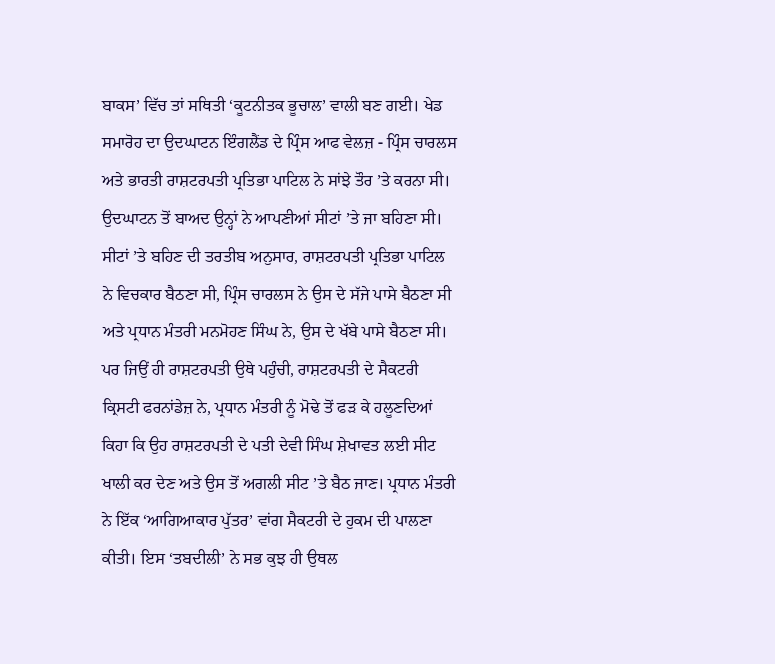ਬਾਕਸ’ ਵਿੱਚ ਤਾਂ ਸਥਿਤੀ ‘ਕੂਟਨੀਤਕ ਭੂਚਾਲ’ ਵਾਲੀ ਬਣ ਗਈ। ਖੇਡ ਸਮਾਰੋਹ ਦਾ ਉਦਘਾਟਨ ਇੰਗਲੈਂਡ ਦੇ ਪ੍ਰਿੰਸ ਆਫ ਵੇਲਜ਼ - ਪ੍ਰਿੰਸ ਚਾਰਲਸ ਅਤੇ ਭਾਰਤੀ ਰਾਸ਼ਟਰਪਤੀ ਪ੍ਰਤਿਭਾ ਪਾਟਿਲ ਨੇ ਸਾਂਝੇ ਤੌਰ ’ਤੇ ਕਰਨਾ ਸੀ। ਉਦਘਾਟਨ ਤੋਂ ਬਾਅਦ ਉਨ੍ਹਾਂ ਨੇ ਆਪਣੀਆਂ ਸੀਟਾਂ ’ਤੇ ਜਾ ਬਹਿਣਾ ਸੀ। ਸੀਟਾਂ ’ਤੇ ਬਹਿਣ ਦੀ ਤਰਤੀਬ ਅਨੁਸਾਰ, ਰਾਸ਼ਟਰਪਤੀ ਪ੍ਰਤਿਭਾ ਪਾਟਿਲ ਨੇ ਵਿਚਕਾਰ ਬੈਠਣਾ ਸੀ, ਪ੍ਰਿੰਸ ਚਾਰਲਸ ਨੇ ਉਸ ਦੇ ਸੱਜੇ ਪਾਸੇ ਬੈਠਣਾ ਸੀ ਅਤੇ ਪ੍ਰਧਾਨ ਮੰਤਰੀ ਮਨਮੋਹਣ ਸਿੰਘ ਨੇ, ਉਸ ਦੇ ਖੱਬੇ ਪਾਸੇ ਬੈਠਣਾ ਸੀ। ਪਰ ਜਿਉਂ ਹੀ ਰਾਸ਼ਟਰਪਤੀ ਉਥੇ ਪਹੁੰਚੀ, ਰਾਸ਼ਟਰਪਤੀ ਦੇ ਸੈਕਟਰੀ ਕ੍ਰਿਸਟੀ ਫਰਨਾਂਡੇਜ਼ ਨੇ, ਪ੍ਰਧਾਨ ਮੰਤਰੀ ਨੂੰ ਮੋਢੇ ਤੋਂ ਫੜ ਕੇ ਹਲੂਣਦਿਆਂ ਕਿਹਾ ਕਿ ਉਹ ਰਾਸ਼ਟਰਪਤੀ ਦੇ ਪਤੀ ਦੇਵੀ ਸਿੰਘ ਸ਼ੇਖਾਵਤ ਲਈ ਸੀਟ ਖਾਲੀ ਕਰ ਦੇਣ ਅਤੇ ਉਸ ਤੋਂ ਅਗਲੀ ਸੀਟ ’ਤੇ ਬੈਠ ਜਾਣ। ਪ੍ਰਧਾਨ ਮੰਤਰੀ ਨੇ ਇੱਕ ‘ਆਗਿਆਕਾਰ ਪੁੱਤਰ’ ਵਾਂਗ ਸੈਕਟਰੀ ਦੇ ਹੁਕਮ ਦੀ ਪਾਲਣਾ ਕੀਤੀ। ਇਸ ‘ਤਬਦੀਲੀ’ ਨੇ ਸਭ ਕੁਝ ਹੀ ਉਥਲ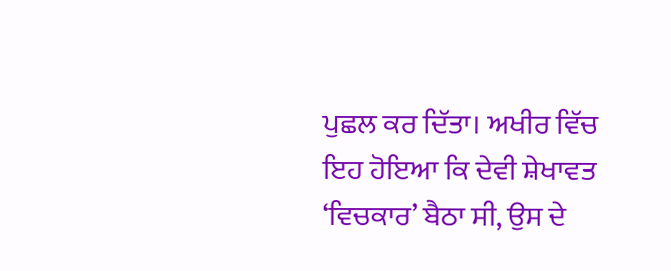ਪੁਛਲ ਕਰ ਦਿੱਤਾ। ਅਖੀਰ ਵਿੱਚ ਇਹ ਹੋਇਆ ਕਿ ਦੇਵੀ ਸ਼ੇਖਾਵਤ ‘ਵਿਚਕਾਰ’ ਬੈਠਾ ਸੀ, ਉਸ ਦੇ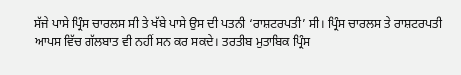ਸੱਜੇ ਪਾਸੇ ਪ੍ਰਿੰਸ ਚਾਰਲਸ ਸੀ ਤੇ ਖੱਬੇ ਪਾਸੇ ਉਸ ਦੀ ਪਤਨੀ ‘ਰਾਸ਼ਟਰਪਤੀ’ ਸੀ। ਪ੍ਰਿੰਸ ਚਾਰਲਸ ਤੇ ਰਾਸ਼ਟਰਪਤੀ ਆਪਸ ਵਿੱਚ ਗੱਲਬਾਤ ਵੀ ਨਹੀਂ ਸਨ ਕਰ ਸਕਦੇ। ਤਰਤੀਬ ਮੁਤਾਬਿਕ ਪ੍ਰਿੰਸ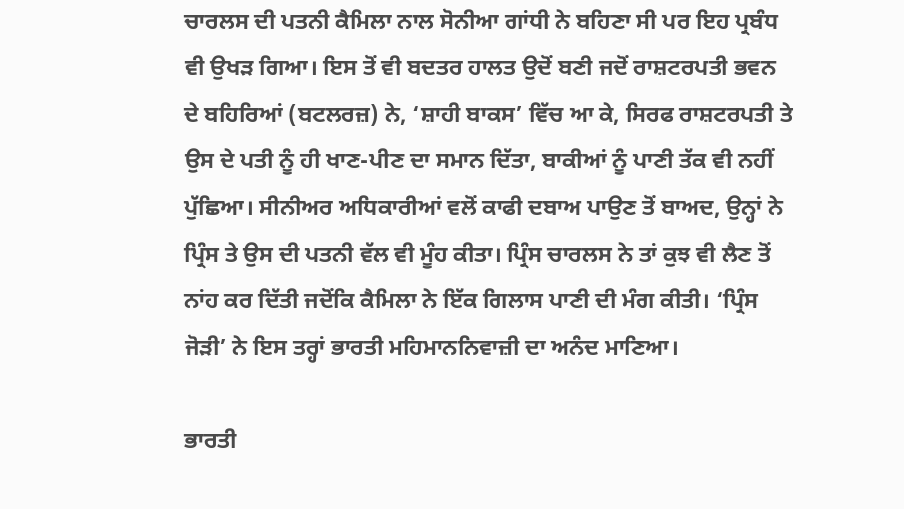ਚਾਰਲਸ ਦੀ ਪਤਨੀ ਕੈਮਿਲਾ ਨਾਲ ਸੋਨੀਆ ਗਾਂਧੀ ਨੇ ਬਹਿਣਾ ਸੀ ਪਰ ਇਹ ਪ੍ਰਬੰਧ ਵੀ ਉਖੜ ਗਿਆ। ਇਸ ਤੋਂ ਵੀ ਬਦਤਰ ਹਾਲਤ ਉਦੋਂ ਬਣੀ ਜਦੋਂ ਰਾਸ਼ਟਰਪਤੀ ਭਵਨ ਦੇ ਬਹਿਰਿਆਂ (ਬਟਲਰਜ਼) ਨੇ, ‘ਸ਼ਾਹੀ ਬਾਕਸ’ ਵਿੱਚ ਆ ਕੇ, ਸਿਰਫ ਰਾਸ਼ਟਰਪਤੀ ਤੇ ਉਸ ਦੇ ਪਤੀ ਨੂੰ ਹੀ ਖਾਣ-ਪੀਣ ਦਾ ਸਮਾਨ ਦਿੱਤਾ, ਬਾਕੀਆਂ ਨੂੰ ਪਾਣੀ ਤੱਕ ਵੀ ਨਹੀਂ ਪੁੱਛਿਆ। ਸੀਨੀਅਰ ਅਧਿਕਾਰੀਆਂ ਵਲੋਂ ਕਾਫੀ ਦਬਾਅ ਪਾਉਣ ਤੋਂ ਬਾਅਦ, ਉਨ੍ਹਾਂ ਨੇ ਪ੍ਰਿੰਸ ਤੇ ਉਸ ਦੀ ਪਤਨੀ ਵੱਲ ਵੀ ਮੂੰਹ ਕੀਤਾ। ਪ੍ਰਿੰਸ ਚਾਰਲਸ ਨੇ ਤਾਂ ਕੁਝ ਵੀ ਲੈਣ ਤੋਂ ਨਾਂਹ ਕਰ ਦਿੱਤੀ ਜਦੋਂਕਿ ਕੈਮਿਲਾ ਨੇ ਇੱਕ ਗਿਲਾਸ ਪਾਣੀ ਦੀ ਮੰਗ ਕੀਤੀ। ‘ਪ੍ਰਿੰਸ ਜੋੜੀ’ ਨੇ ਇਸ ਤਰ੍ਹਾਂ ਭਾਰਤੀ ਮਹਿਮਾਨਨਿਵਾਜ਼ੀ ਦਾ ਅਨੰਦ ਮਾਣਿਆ।

ਭਾਰਤੀ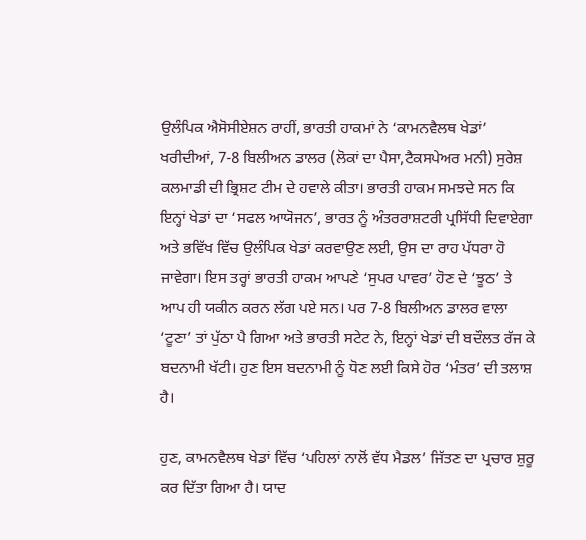ਉਲੰਪਿਕ ਐਸੋਸੀਏਸ਼ਨ ਰਾਹੀਂ, ਭਾਰਤੀ ਹਾਕਮਾਂ ਨੇ ‘ਕਾਮਨਵੈਲਥ ਖੇਡਾਂ’ ਖਰੀਦੀਆਂ, 7-8 ਬਿਲੀਅਨ ਡਾਲਰ (ਲੋਕਾਂ ਦਾ ਪੈਸਾ,ਟੈਕਸਪੇਅਰ ਮਨੀ) ਸੁਰੇਸ਼ ਕਲਮਾਡੀ ਦੀ ਭ੍ਰਿਸ਼ਟ ਟੀਮ ਦੇ ਹਵਾਲੇ ਕੀਤਾ। ਭਾਰਤੀ ਹਾਕਮ ਸਮਝਦੇ ਸਨ ਕਿ ਇਨ੍ਹਾਂ ਖੇਡਾਂ ਦਾ ‘ਸਫਲ ਆਯੋਜਨ’, ਭਾਰਤ ਨੂੰ ਅੰਤਰਰਾਸ਼ਟਰੀ ਪ੍ਰਸਿੱਧੀ ਦਿਵਾਏਗਾ ਅਤੇ ਭਵਿੱਖ ਵਿੱਚ ਉਲੰਪਿਕ ਖੇਡਾਂ ਕਰਵਾਉਣ ਲਈ, ਉਸ ਦਾ ਰਾਹ ਪੱਧਰਾ ਹੋ ਜਾਵੇਗਾ। ਇਸ ਤਰ੍ਹਾਂ ਭਾਰਤੀ ਹਾਕਮ ਆਪਣੇ ‘ਸੁਪਰ ਪਾਵਰ’ ਹੋਣ ਦੇ ‘ਝੂਠ’ ਤੇ ਆਪ ਹੀ ਯਕੀਨ ਕਰਨ ਲੱਗ ਪਏ ਸਨ। ਪਰ 7-8 ਬਿਲੀਅਨ ਡਾਲਰ ਵਾਲਾ ‘ਟੂਣਾ’ ਤਾਂ ਪੁੱਠਾ ਪੈ ਗਿਆ ਅਤੇ ਭਾਰਤੀ ਸਟੇਟ ਨੇ, ਇਨ੍ਹਾਂ ਖੇਡਾਂ ਦੀ ਬਦੌਲਤ ਰੱਜ ਕੇ ਬਦਨਾਮੀ ਖੱਟੀ। ਹੁਣ ਇਸ ਬਦਨਾਮੀ ਨੂੰ ਧੋਣ ਲਈ ਕਿਸੇ ਹੋਰ ‘ਮੰਤਰ’ ਦੀ ਤਲਾਸ਼ ਹੈ।

ਹੁਣ, ਕਾਮਨਵੈਲਥ ਖੇਡਾਂ ਵਿੱਚ ‘ਪਹਿਲਾਂ ਨਾਲੋਂ ਵੱਧ ਮੈਡਲ’ ਜਿੱਤਣ ਦਾ ਪ੍ਰਚਾਰ ਸ਼ੁਰੂ ਕਰ ਦਿੱਤਾ ਗਿਆ ਹੈ। ਯਾਦ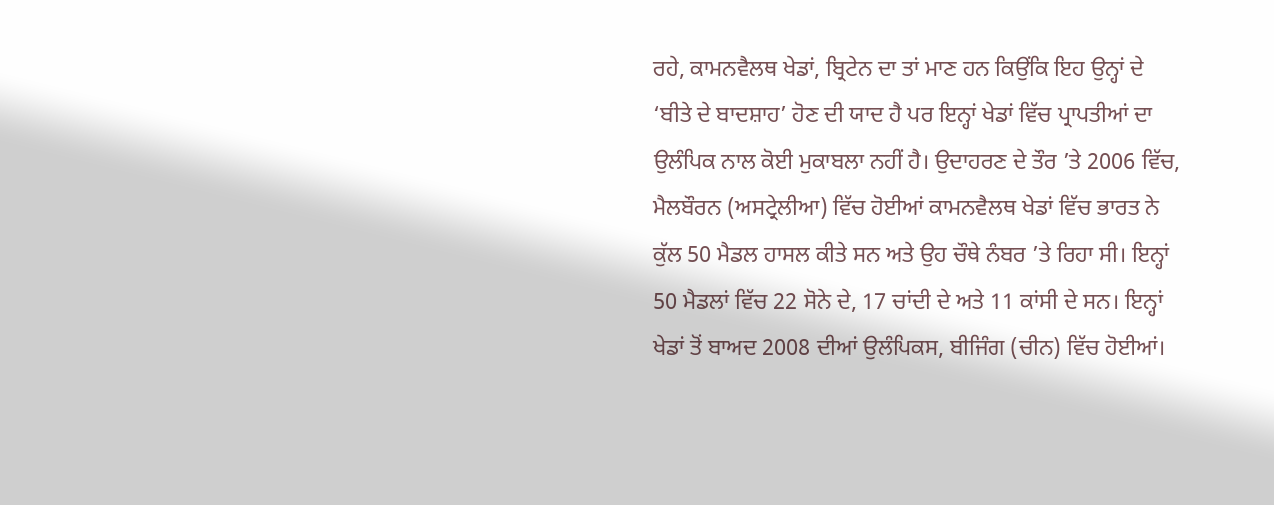ਰਹੇ, ਕਾਮਨਵੈਲਥ ਖੇਡਾਂ, ਬ੍ਰਿਟੇਨ ਦਾ ਤਾਂ ਮਾਣ ਹਨ ਕਿਉਂਕਿ ਇਹ ਉਨ੍ਹਾਂ ਦੇ ‘ਬੀਤੇ ਦੇ ਬਾਦਸ਼ਾਹ’ ਹੋਣ ਦੀ ਯਾਦ ਹੈ ਪਰ ਇਨ੍ਹਾਂ ਖੇਡਾਂ ਵਿੱਚ ਪ੍ਰਾਪਤੀਆਂ ਦਾ ਉਲੰਪਿਕ ਨਾਲ ਕੋਈ ਮੁਕਾਬਲਾ ਨਹੀਂ ਹੈ। ਉਦਾਹਰਣ ਦੇ ਤੌਰ ’ਤੇ 2006 ਵਿੱਚ, ਮੈਲਬੌਰਨ (ਅਸਟ੍ਰੇਲੀਆ) ਵਿੱਚ ਹੋਈਆਂ ਕਾਮਨਵੈਲਥ ਖੇਡਾਂ ਵਿੱਚ ਭਾਰਤ ਨੇ ਕੁੱਲ 50 ਮੈਡਲ ਹਾਸਲ ਕੀਤੇ ਸਨ ਅਤੇ ਉਹ ਚੌਥੇ ਨੰਬਰ ’ਤੇ ਰਿਹਾ ਸੀ। ਇਨ੍ਹਾਂ 50 ਮੈਡਲਾਂ ਵਿੱਚ 22 ਸੋਨੇ ਦੇ, 17 ਚਾਂਦੀ ਦੇ ਅਤੇ 11 ਕਾਂਸੀ ਦੇ ਸਨ। ਇਨ੍ਹਾਂ ਖੇਡਾਂ ਤੋਂ ਬਾਅਦ 2008 ਦੀਆਂ ਉਲੰਪਿਕਸ, ਬੀਜਿੰਗ (ਚੀਨ) ਵਿੱਚ ਹੋਈਆਂ।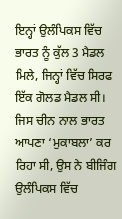ਇਨ੍ਹਾਂ ਉਲੰਪਿਕਸ ਵਿੱਚ ਭਾਰਤ ਨੂੰ ਕੁੱਲ 3 ਮੈਡਲ ਮਿਲੇ, ਜਿਨ੍ਹਾਂ ਵਿੱਚ ਸਿਰਫ ਇੱਕ ਗੋਲਡ ਮੈਡਲ ਸੀ। ਜਿਸ ਚੀਨ ਨਾਲ ਭਾਰਤ ਆਪਣਾ ‘ਮੁਕਾਬਲਾ’ ਕਰ ਰਿਹਾ ਸੀ, ਉਸ ਨੇ ਬੀਜਿੰਗ ਉਲੰਪਿਕਸ ਵਿੱਚ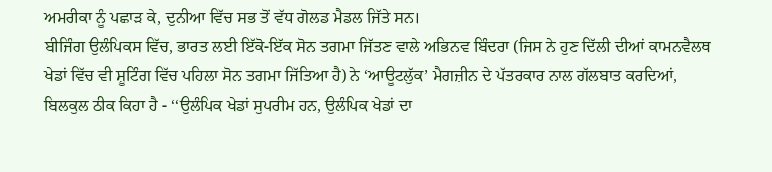ਅਮਰੀਕਾ ਨੂੰ ਪਛਾੜ ਕੇ, ਦੁਨੀਆ ਵਿੱਚ ਸਭ ਤੋਂ ਵੱਧ ਗੋਲਡ ਮੈਡਲ ਜਿੱਤੇ ਸਨ।
ਬੀਜਿੰਗ ਉਲੰਪਿਕਸ ਵਿੱਚ, ਭਾਰਤ ਲਈ ਇੱਕੋ-ਇੱਕ ਸੋਨ ਤਗਮਾ ਜਿੱਤਣ ਵਾਲੇ ਅਭਿਨਵ ਬਿੰਦਰਾ (ਜਿਸ ਨੇ ਹੁਣ ਦਿੱਲੀ ਦੀਆਂ ਕਾਮਨਵੈਲਥ ਖੇਡਾਂ ਵਿੱਚ ਵੀ ਸ਼ੂਟਿੰਗ ਵਿੱਚ ਪਹਿਲਾ ਸੋਨ ਤਗਮਾ ਜਿੱਤਿਆ ਹੈ) ਨੇ ‘ਆਊਟਲੁੱਕ’ ਮੈਗਜ਼ੀਨ ਦੇ ਪੱਤਰਕਾਰ ਨਾਲ ਗੱਲਬਾਤ ਕਰਦਿਆਂ, ਬਿਲਕੁਲ ਠੀਕ ਕਿਹਾ ਹੈ - ‘‘ਉਲੰਪਿਕ ਖੇਡਾਂ ਸੁਪਰੀਮ ਹਨ, ਉਲੰਪਿਕ ਖੇਡਾਂ ਦਾ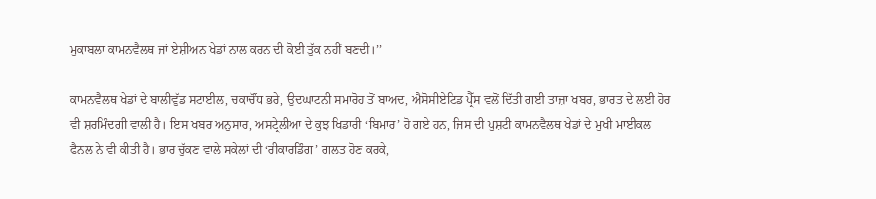ਮੁਕਾਬਲਾ ਕਾਮਨਵੈਲਥ ਜਾਂ ਏਸ਼ੀਅਨ ਖੇਡਾਂ ਨਾਲ ਕਰਨ ਦੀ ਕੋਈ ਤੁੱਕ ਨਹੀਂ ਬਣਦੀ।’’

ਕਾਮਨਵੈਲਥ ਖੇਡਾਂ ਦੇ ਬਾਲੀਵੁੱਡ ਸਟਾਈਲ, ਚਕਾਚੌਂਧ ਭਰੇ, ਉਦਘਾਟਨੀ ਸਮਾਰੋਹ ਤੋਂ ਬਾਅਦ, ਐਸੋਸੀਏਟਿਡ ਪ੍ਰੈੱਸ ਵਲੋਂ ਦਿੱਤੀ ਗਈ ਤਾਜ਼ਾ ਖਬਰ, ਭਾਰਤ ਦੇ ਲਈ ਹੋਰ ਵੀ ਸ਼ਰਮਿੰਦਗੀ ਵਾਲੀ ਹੈ। ਇਸ ਖਬਰ ਅਨੁਸਾਰ, ਅਸਟ੍ਰੇਲੀਆ ਦੇ ਕੁਝ ਖਿਡਾਰੀ ‘ਬਿਮਾਰ’ ਹੋ ਗਏ ਹਨ, ਜਿਸ ਦੀ ਪੁਸ਼ਟੀ ਕਾਮਨਵੈਲਥ ਖੇਡਾਂ ਦੇ ਮੁਖੀ ਮਾਈਕਲ ਫੈਨਲ ਨੇ ਵੀ ਕੀਤੀ ਹੈ। ਭਾਰ ਚੁੱਕਣ ਵਾਲੇ ਸਕੇਲਾਂ ਦੀ ‘ਰੀਕਾਰਡਿੰਗ’ ਗਲਤ ਹੋਣ ਕਰਕੇ,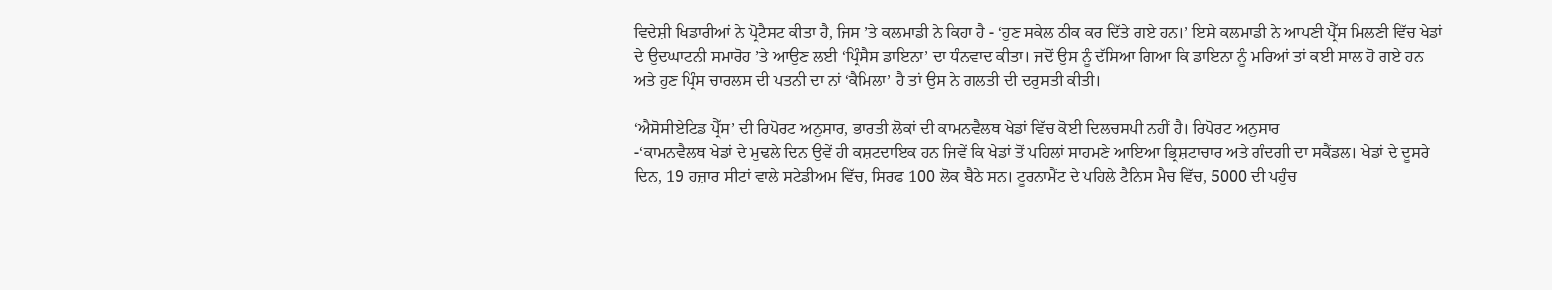ਵਿਦੇਸ਼ੀ ਖਿਡਾਰੀਆਂ ਨੇ ਪ੍ਰੋਟੈਸਟ ਕੀਤਾ ਹੈ, ਜਿਸ ’ਤੇ ਕਲਮਾਡੀ ਨੇ ਕਿਹਾ ਹੈ - ‘ਹੁਣ ਸਕੇਲ ਠੀਕ ਕਰ ਦਿੱਤੇ ਗਏ ਹਨ।’ ਇਸੇ ਕਲਮਾਡੀ ਨੇ ਆਪਣੀ ਪ੍ਰੈੱਸ ਮਿਲਣੀ ਵਿੱਚ ਖੇਡਾਂ ਦੇ ਉਦਘਾਟਨੀ ਸਮਾਰੋਹ ’ਤੇ ਆਉਣ ਲਈ ‘ਪ੍ਰਿੰਸੈਸ ਡਾਇਨਾ’ ਦਾ ਧੰਨਵਾਦ ਕੀਤਾ। ਜਦੋਂ ਉਸ ਨੂੰ ਦੱਸਿਆ ਗਿਆ ਕਿ ਡਾਇਨਾ ਨੂੰ ਮਰਿਆਂ ਤਾਂ ਕਈ ਸਾਲ ਹੋ ਗਏ ਹਨ ਅਤੇ ਹੁਣ ਪ੍ਰਿੰਸ ਚਾਰਲਸ ਦੀ ਪਤਨੀ ਦਾ ਨਾਂ ‘ਕੈਮਿਲਾ’ ਹੈ ਤਾਂ ਉਸ ਨੇ ਗਲਤੀ ਦੀ ਦਰੁਸਤੀ ਕੀਤੀ।

‘ਐਸੋਸੀਏਟਿਡ ਪ੍ਰੈੱਸ’ ਦੀ ਰਿਪੋਰਟ ਅਨੁਸਾਰ, ਭਾਰਤੀ ਲੋਕਾਂ ਦੀ ਕਾਮਨਵੈਲਥ ਖੇਡਾਂ ਵਿੱਚ ਕੋਈ ਦਿਲਚਸਪੀ ਨਹੀਂ ਹੈ। ਰਿਪੋਰਟ ਅਨੁਸਾਰ
-‘ਕਾਮਨਵੈਲਥ ਖੇਡਾਂ ਦੇ ਮੁਢਲੇ ਦਿਨ ਉਵੇਂ ਹੀ ਕਸ਼ਟਦਾਇਕ ਹਨ ਜਿਵੇਂ ਕਿ ਖੇਡਾਂ ਤੋਂ ਪਹਿਲਾਂ ਸਾਹਮਣੇ ਆਇਆ ਭ੍ਰਿਸ਼ਟਾਚਾਰ ਅਤੇ ਗੰਦਗੀ ਦਾ ਸਕੈਂਡਲ। ਖੇਡਾਂ ਦੇ ਦੂਸਰੇ ਦਿਨ, 19 ਹਜ਼ਾਰ ਸੀਟਾਂ ਵਾਲੇ ਸਟੇਡੀਅਮ ਵਿੱਚ, ਸਿਰਫ 100 ਲੋਕ ਬੈਠੇ ਸਨ। ਟੂਰਨਾਮੈਂਟ ਦੇ ਪਹਿਲੇ ਟੈਨਿਸ ਮੈਚ ਵਿੱਚ, 5000 ਦੀ ਪਹੁੰਚ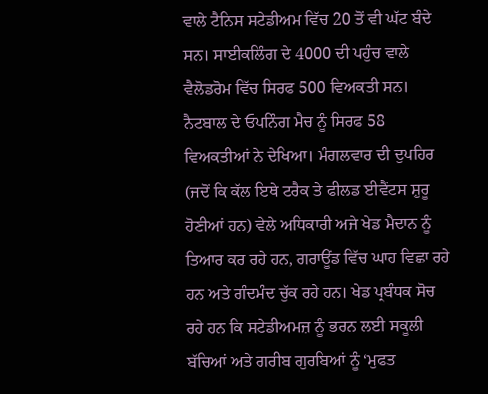ਵਾਲੇ ਟੈਨਿਸ ਸਟੇਡੀਅਮ ਵਿੱਚ 20 ਤੋਂ ਵੀ ਘੱਟ ਬੰਦੇ ਸਨ। ਸਾਈਕਲਿੰਗ ਦੇ 4000 ਦੀ ਪਹੁੰਚ ਵਾਲੇ ਵੈਲੋਡਰੋਮ ਵਿੱਚ ਸਿਰਫ 500 ਵਿਅਕਤੀ ਸਨ। ਨੈਟਬਾਲ ਦੇ ਓਪਨਿੰਗ ਮੈਚ ਨੂੰ ਸਿਰਫ 58 ਵਿਅਕਤੀਆਂ ਨੇ ਦੇਖਿਆ। ਮੰਗਲਵਾਰ ਦੀ ਦੁਪਹਿਰ (ਜਦੋਂ ਕਿ ਕੱਲ ਇਥੇ ਟਰੈਕ ਤੇ ਫੀਲਡ ਈਵੈਂਟਸ ਸ਼ੁਰੂ ਹੋਣੀਆਂ ਹਨ) ਵੇਲੇ ਅਧਿਕਾਰੀ ਅਜੇ ਖੇਡ ਮੈਦਾਨ ਨੂੰ ਤਿਆਰ ਕਰ ਰਹੇ ਹਨ, ਗਰਾਊਂਡ ਵਿੱਚ ਘਾਹ ਵਿਛਾ ਰਹੇ ਹਨ ਅਤੇ ਗੰਦਮੰਦ ਚੁੱਕ ਰਹੇ ਹਨ। ਖੇਡ ਪ੍ਰਬੰਧਕ ਸੋਚ ਰਹੇ ਹਨ ਕਿ ਸਟੇਡੀਅਮਜ਼ ਨੂੰ ਭਰਨ ਲਈ ਸਕੂਲੀ ਬੱਚਿਆਂ ਅਤੇ ਗਰੀਬ ਗੁਰਬਿਆਂ ਨੂੰ ‘ਮੁਫਤ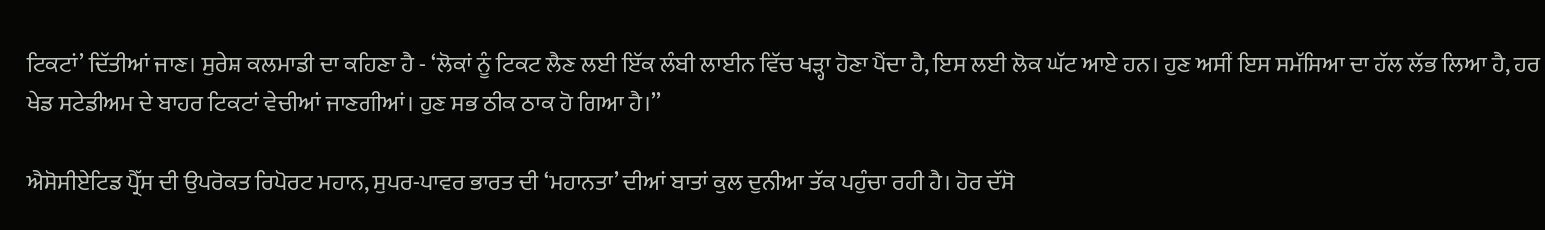ਟਿਕਟਾਂ’ ਦਿੱਤੀਆਂ ਜਾਣ। ਸੁਰੇਸ਼ ਕਲਮਾਡੀ ਦਾ ਕਹਿਣਾ ਹੈ - ‘ਲੋਕਾਂ ਨੂੰ ਟਿਕਟ ਲੈਣ ਲਈ ਇੱਕ ਲੰਬੀ ਲਾਈਨ ਵਿੱਚ ਖੜ੍ਹਾ ਹੋਣਾ ਪੈਂਦਾ ਹੈ, ਇਸ ਲਈ ਲੋਕ ਘੱਟ ਆਏ ਹਨ। ਹੁਣ ਅਸੀਂ ਇਸ ਸਮੱਸਿਆ ਦਾ ਹੱਲ ਲੱਭ ਲਿਆ ਹੈ, ਹਰ ਖੇਡ ਸਟੇਡੀਅਮ ਦੇ ਬਾਹਰ ਟਿਕਟਾਂ ਵੇਚੀਆਂ ਜਾਣਗੀਆਂ। ਹੁਣ ਸਭ ਠੀਕ ਠਾਕ ਹੋ ਗਿਆ ਹੈ।’’

ਐਸੋਸੀਏਟਿਡ ਪ੍ਰੈੱਸ ਦੀ ਉਪਰੋਕਤ ਰਿਪੋਰਟ ਮਹਾਨ, ਸੁਪਰ-ਪਾਵਰ ਭਾਰਤ ਦੀ ‘ਮਹਾਨਤਾ’ ਦੀਆਂ ਬਾਤਾਂ ਕੁਲ ਦੁਨੀਆ ਤੱਕ ਪਹੁੰਚਾ ਰਹੀ ਹੈ। ਹੋਰ ਦੱਸੋ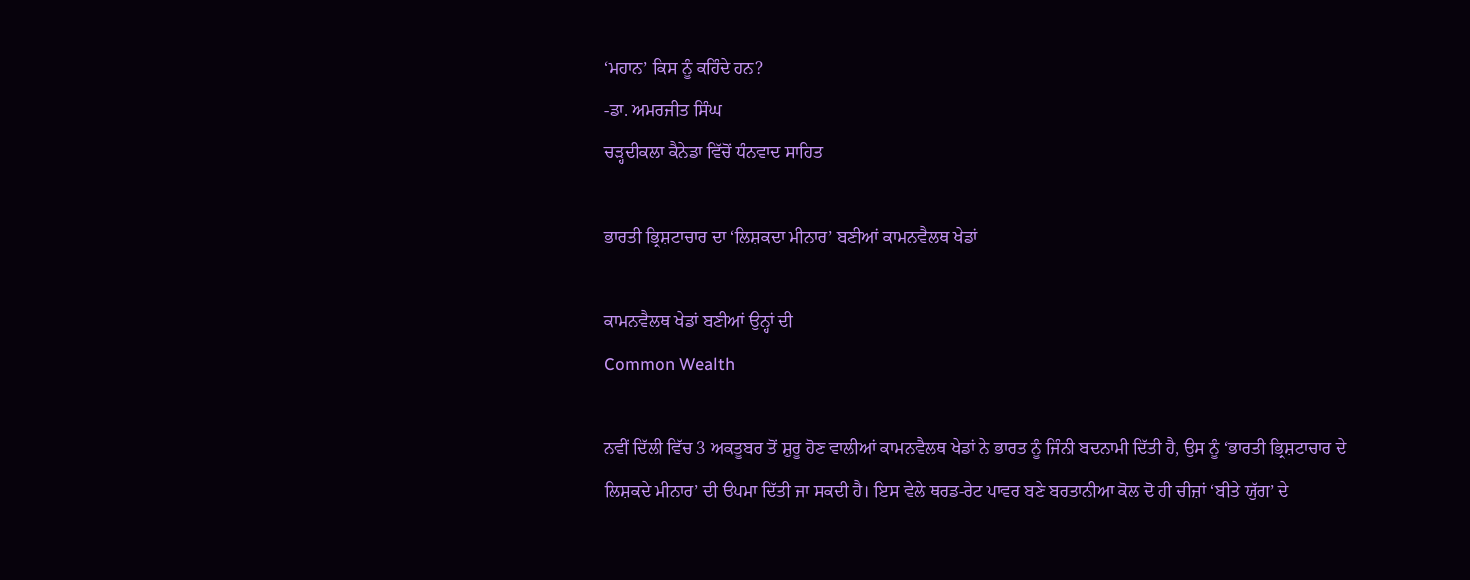‘ਮਹਾਨ’ ਕਿਸ ਨੂੰ ਕਹਿੰਦੇ ਹਨ?
-ਡਾ. ਅਮਰਜੀਤ ਸਿੰਘ
ਚੜ੍ਹਦੀਕਲਾ ਕੈਨੇਡਾ ਵਿੱਚੋਂ ਧੰਨਵਾਦ ਸਾਹਿਤ

ਭਾਰਤੀ ਭ੍ਰਿਸ਼ਟਾਚਾਰ ਦਾ ‘ਲਿਸ਼ਕਦਾ ਮੀਨਾਰ’ ਬਣੀਆਂ ਕਾਮਨਵੈਲਥ ਖੇਡਾਂ

ਕਾਮਨਵੈਲਥ ਖੇਡਾਂ ਬਣੀਆਂ ਉਨ੍ਹਾਂ ਦੀ
Common Wealth

ਨਵੀਂ ਦਿੱਲੀ ਵਿੱਚ 3 ਅਕਤੂਬਰ ਤੋਂ ਸ਼ੁਰੂ ਹੋਣ ਵਾਲੀਆਂ ਕਾਮਨਵੈਲਥ ਖੇਡਾਂ ਨੇ ਭਾਰਤ ਨੂੰ ਜਿੰਨੀ ਬਦਨਾਮੀ ਦਿੱਤੀ ਹੈ, ਉਸ ਨੂੰ ‘ਭਾਰਤੀ ਭ੍ਰਿਸ਼ਟਾਚਾਰ ਦੇ ਲਿਸ਼ਕਦੇ ਮੀਨਾਰ’ ਦੀ ੳਪਮਾ ਦਿੱਤੀ ਜਾ ਸਕਦੀ ਹੈ। ਇਸ ਵੇਲੇ ਥਰਡ-ਰੇਟ ਪਾਵਰ ਬਣੇ ਬਰਤਾਨੀਆ ਕੋਲ ਦੋ ਹੀ ਚੀਜ਼ਾਂ ‘ਬੀਤੇ ਯੁੱਗ’ ਦੇ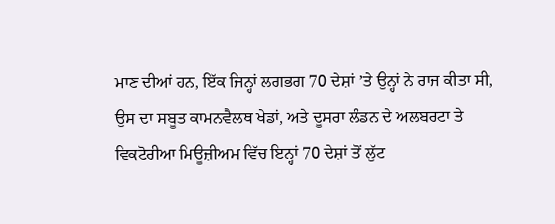ਮਾਣ ਦੀਆਂ ਹਨ, ਇੱਕ ਜਿਨ੍ਹਾਂ ਲਗਭਗ 70 ਦੇਸ਼ਾਂ ’ਤੇ ਉਨ੍ਹਾਂ ਨੇ ਰਾਜ ਕੀਤਾ ਸੀ, ਉਸ ਦਾ ਸਬੂਤ ਕਾਮਨਵੈਲਥ ਖੇਡਾਂ, ਅਤੇ ਦੂਸਰਾ ਲੰਡਨ ਦੇ ਅਲਬਰਟਾ ਤੇ ਵਿਕਟੋਰੀਆ ਮਿਊਜ਼ੀਅਮ ਵਿੱਚ ਇਨ੍ਹਾਂ 70 ਦੇਸ਼ਾਂ ਤੋਂ ਲੁੱਟ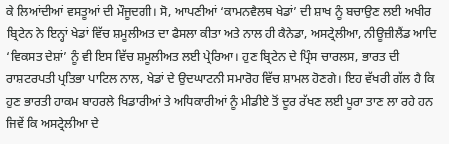ਕੇ ਲਿਆਂਦੀਆਂ ਵਸਤੂਆਂ ਦੀ ਮੌਜੂਦਗੀ। ਸੋ, ਆਪਣੀਆਂ ‘ਕਾਮਨਵੈਲਥ ਖੇਡਾਂ’ ਦੀ ਸ਼ਾਖ ਨੂੰ ਬਚਾਉਣ ਲਈ ਅਖੀਰ ਬ੍ਰਿਟੇਨ ਨੇ ਇਨ੍ਹਾਂ ਖੇਡਾਂ ਵਿੱਚ ਸ਼ਮੂਲੀਅਤ ਦਾ ਫੈਸਲਾ ਕੀਤਾ ਅਤੇ ਨਾਲ ਹੀ ਕੈਨੇਡਾ, ਅਸਟ੍ਰੇਲੀਆ, ਨੀਊਜ਼ੀਲੈਂਡ ਆਦਿ ‘ਵਿਕਸਤ ਦੇਸ਼ਾਂ’ ਨੂੰ ਵੀ ਇਸ ਵਿੱਚ ਸ਼ਮੂਲੀਅਤ ਲਈ ਪ੍ਰੇਰਿਆ। ਹੁਣ ਬ੍ਰਿਟੇਨ ਦੇ ਪ੍ਰਿੰਸ ਚਾਰਲਸ, ਭਾਰਤ ਦੀ ਰਾਸ਼ਟਰਪਤੀ ਪ੍ਰਤਿਭਾ ਪਾਟਿਲ ਨਾਲ, ਖੇਡਾਂ ਦੇ ਉਦਘਾਟਨੀ ਸਮਾਰੋਹ ਵਿੱਚ ਸ਼ਾਮਲ ਹੋਣਗੇ। ਇਹ ਵੱਖਰੀ ਗੱਲ ਹੈ ਕਿ ਹੁਣ ਭਾਰਤੀ ਹਾਕਮ ਬਾਹਰਲੇ ਖਿਡਾਰੀਆਂ ਤੇ ਅਧਿਕਾਰੀਆਂ ਨੂੰ ਮੀਡੀਏ ਤੋਂ ਦੂਰ ਰੱਖਣ ਲਈ ਪੂਰਾ ਤਾਣ ਲਾ ਰਹੇ ਹਨ ਜਿਵੇਂ ਕਿ ਅਸਟ੍ਰੇਲੀਆ ਦੇ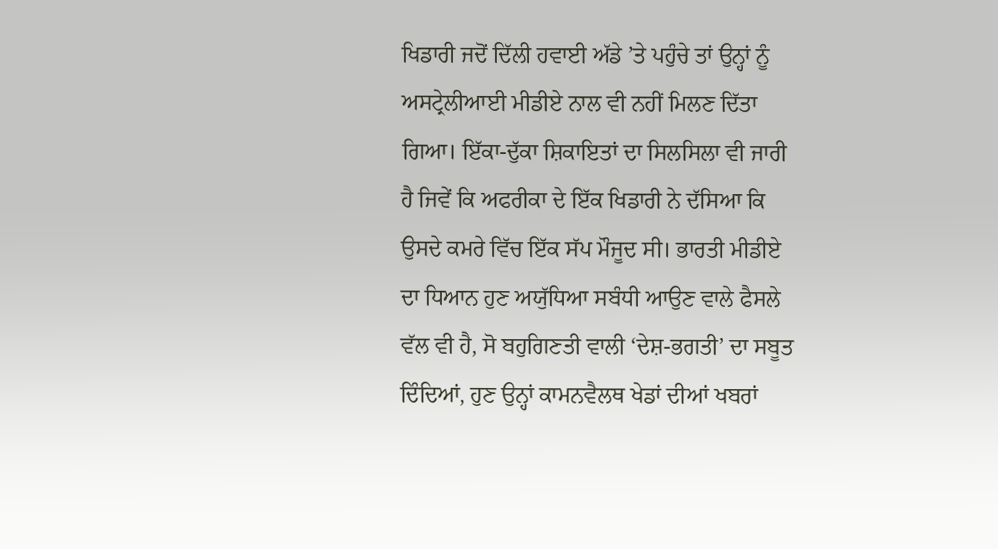ਖਿਡਾਰੀ ਜਦੋਂ ਦਿੱਲੀ ਹਵਾਈ ਅੱਡੇ ’ਤੇ ਪਹੁੰਚੇ ਤਾਂ ਉਨ੍ਹਾਂ ਨੂੰ ਅਸਟ੍ਰੇਲੀਆਈ ਮੀਡੀਏ ਨਾਲ ਵੀ ਨਹੀਂ ਮਿਲਣ ਦਿੱਤਾ ਗਿਆ। ਇੱਕਾ-ਦੁੱਕਾ ਸ਼ਿਕਾਇਤਾਂ ਦਾ ਸਿਲਸਿਲਾ ਵੀ ਜਾਰੀ ਹੈ ਜਿਵੇਂ ਕਿ ਅਫਰੀਕਾ ਦੇ ਇੱਕ ਖਿਡਾਰੀ ਨੇ ਦੱਸਿਆ ਕਿ ਉਸਦੇ ਕਮਰੇ ਵਿੱਚ ਇੱਕ ਸੱਪ ਮੌਜੂਦ ਸੀ। ਭਾਰਤੀ ਮੀਡੀਏ ਦਾ ਧਿਆਨ ਹੁਣ ਅਯੁੱਧਿਆ ਸਬੰਧੀ ਆਉਣ ਵਾਲੇ ਫੈਸਲੇ ਵੱਲ ਵੀ ਹੈ, ਸੋ ਬਹੁਗਿਣਤੀ ਵਾਲੀ ‘ਦੇਸ਼-ਭਗਤੀ’ ਦਾ ਸਬੂਤ ਦਿੰਦਿਆਂ, ਹੁਣ ਉਨ੍ਹਾਂ ਕਾਮਨਵੈਲਥ ਖੇਡਾਂ ਦੀਆਂ ਖਬਰਾਂ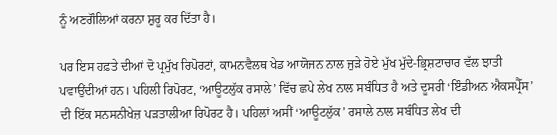ਨੂੰ ਅਣਗੌਲਿਆਂ ਕਰਨਾ ਸ਼ੁਰੂ ਕਰ ਦਿੱਤਾ ਹੈ।

ਪਰ ਇਸ ਹਫ਼ਤੇ ਦੀਆਂ ਦੋ ਪ੍ਰਮੁੱਖ ਰਿਪੋਰਟਾਂ, ਕਾਮਨਵੈਲਥ ਖੇਡ ਆਯੋਜਨ ਨਾਲ ਜੁੜੇ ਹੋਏ ਮੁੱਖ ਮੁੱਦੇ-ਭ੍ਰਿਸ਼ਟਾਚਾਰ ਵੱਲ ਝਾਤੀ ਪਵਾਉਂਦੀਆਂ ਹਨ। ਪਹਿਲੀ ਰਿਪੋਰਟ, ‘ਆਊਟਲੁੱਕ ਰਸਾਲੇ’ ਵਿੱਚ ਛਪੇ ਲੇਖ ਨਾਲ ਸਬੰਧਿਤ ਹੈ ਅਤੇ ਦੂਸਰੀ ‘ਇੰਡੀਅਨ ਐਕਸਪ੍ਰੈੱਸ’ ਦੀ ਇੱਕ ਸਨਸਨੀਖੇਜ਼ ਪੜਤਾਲੀਆ ਰਿਪੋਰਟ ਹੈ। ਪਹਿਲਾਂ ਅਸੀਂ ‘ਆਊਟਲੁੱਕ’ ਰਸਾਲੇ ਨਾਲ ਸਬੰਧਿਤ ਲੇਖ ਦੀ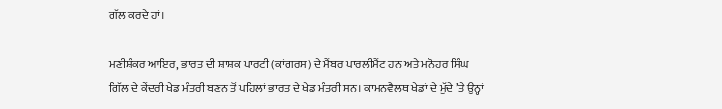ਗੱਲ ਕਰਦੇ ਹਾਂ।

ਮਣੀਸ਼ੰਕਰ ਆਇਰ, ਭਾਰਤ ਦੀ ਸ਼ਾਸ਼ਕ ਪਾਰਟੀ (ਕਾਂਗਰਸ) ਦੇ ਮੈਂਬਰ ਪਾਰਲੀਮੈਂਟ ਹਨ ਅਤੇ ਮਨੋਹਰ ਸਿੰਘ ਗਿੱਲ ਦੇ ਕੇਂਦਰੀ ਖੇਡ ਮੰਤਰੀ ਬਣਨ ਤੋਂ ਪਹਿਲਾਂ ਭਾਰਤ ਦੇ ਖੇਡ ਮੰਤਰੀ ਸਨ। ਕਾਮਨਵੈਲਥ ਖੇਡਾਂ ਦੇ ਮੁੱਦੇ ’ਤੇ ਉਨ੍ਹਾਂ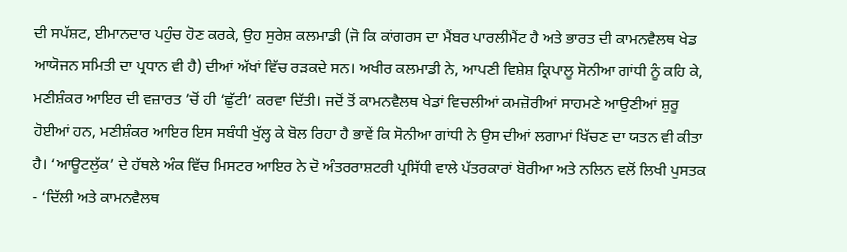ਦੀ ਸਪੱਸ਼ਟ, ਈਮਾਨਦਾਰ ਪਹੁੰਚ ਹੋਣ ਕਰਕੇ, ਉਹ ਸੁਰੇਸ਼ ਕਲਮਾਡੀ (ਜੋ ਕਿ ਕਾਂਗਰਸ ਦਾ ਮੈਂਬਰ ਪਾਰਲੀਮੈਂਟ ਹੈ ਅਤੇ ਭਾਰਤ ਦੀ ਕਾਮਨਵੈਲਥ ਖੇਡ ਆਯੋਜਨ ਸਮਿਤੀ ਦਾ ਪ੍ਰਧਾਨ ਵੀ ਹੈ) ਦੀਆਂ ਅੱਖਾਂ ਵਿੱਚ ਰੜਕਦੇ ਸਨ। ਅਖੀਰ ਕਲਮਾਡੀ ਨੇ, ਆਪਣੀ ਵਿਸ਼ੇਸ਼ ਕ੍ਰਿਪਾਲੂ ਸੋਨੀਆ ਗਾਂਧੀ ਨੂੰ ਕਹਿ ਕੇ, ਮਣੀਸ਼ੰਕਰ ਆਇਰ ਦੀ ਵਜ਼ਾਰਤ ’ਚੋਂ ਹੀ ‘ਛੁੱਟੀ’ ਕਰਵਾ ਦਿੱਤੀ। ਜਦੋਂ ਤੋਂ ਕਾਮਨਵੈਲਥ ਖੇਡਾਂ ਵਿਚਲੀਆਂ ਕਮਜ਼ੋਰੀਆਂ ਸਾਹਮਣੇ ਆਉਣੀਆਂ ਸ਼ੁਰੂ ਹੋਈਆਂ ਹਨ, ਮਣੀਸ਼ੰਕਰ ਆਇਰ ਇਸ ਸਬੰਧੀ ਖੁੱਲ੍ਹ ਕੇ ਬੋਲ ਰਿਹਾ ਹੈ ਭਾਵੇਂ ਕਿ ਸੋਨੀਆ ਗਾਂਧੀ ਨੇ ਉਸ ਦੀਆਂ ਲਗਾਮਾਂ ਖਿੱਚਣ ਦਾ ਯਤਨ ਵੀ ਕੀਤਾ ਹੈ। ‘ਆਊਟਲੁੱਕ’ ਦੇ ਹੱਥਲੇ ਅੰਕ ਵਿੱਚ ਮਿਸਟਰ ਆਇਰ ਨੇ ਦੋ ਅੰਤਰਰਾਸ਼ਟਰੀ ਪ੍ਰਸਿੱਧੀ ਵਾਲੇ ਪੱਤਰਕਾਰਾਂ ਬੋਰੀਆ ਅਤੇ ਨਲਿਨ ਵਲੋਂ ਲਿਖੀ ਪੁਸਤਕ - ‘ਦਿੱਲੀ ਅਤੇ ਕਾਮਨਵੈਲਥ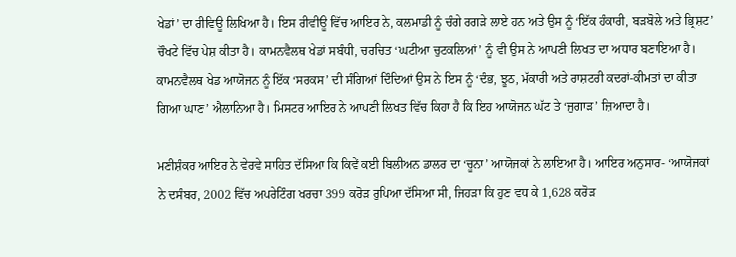ਖੇਡਾਂ’ ਦਾ ਰੀਵਿਊ ਲਿਖਿਆ ਹੈ। ਇਸ ਰੀਵੀਊ ਵਿੱਚ ਆਇਰ ਨੇ, ਕਲਮਾਡੀ ਨੂੰ ਚੰਗੇ ਰਗੜੇ ਲਾਏ ਹਨ ਅਤੇ ਉਸ ਨੂੰ ‘ਇੱਕ ਹੰਕਾਰੀ, ਬੜਬੋਲੇ ਅਤੇ ਭ੍ਰਿਸ਼ਟ’ ਚੌਖਟੇ ਵਿੱਚ ਪੇਸ਼ ਕੀਤਾ ਹੈ। ਕਾਮਨਵੈਲਥ ਖੇਡਾਂ ਸਬੰਧੀ, ਚਰਚਿਤ ‘ਘਟੀਆ ਚੁਟਕਲਿਆਂ’ ਨੂੰ ਵੀ ਉਸ ਨੇ ਆਪਣੀ ਲਿਖਤ ਦਾ ਅਧਾਰ ਬਣਾਇਆ ਹੈ। ਕਾਮਨਵੈਲਥ ਖੇਡ ਆਯੋਜਨ ਨੂੰ ਇੱਕ ‘ਸਰਕਸ’ ਦੀ ਸੰਗਿਆਂ ਦਿੰਦਿਆਂ ਉਸ ਨੇ ਇਸ ਨੂੰ ‘ਦੰਭ, ਝੂਠ, ਮੱਕਾਰੀ ਅਤੇ ਰਾਸ਼ਟਰੀ ਕਦਰਾਂ-ਕੀਮਤਾਂ ਦਾ ਕੀਤਾ ਗਿਆ ਘਾਣ’ ਐਲਾਨਿਆ ਹੈ। ਮਿਸਟਰ ਆਇਰ ਨੇ ਆਪਣੀ ਲਿਖਤ ਵਿੱਚ ਕਿਹਾ ਹੈ ਕਿ ਇਹ ਆਯੋਜਨ ਘੱਟ ਤੇ ‘ਜੁਗਾੜ’ ਜ਼ਿਆਦਾ ਹੈ।

ਮਣੀਸ਼ੰਕਰ ਆਇਰ ਨੇ ਵੇਰਵੇ ਸਾਹਿਤ ਦੱਸਿਆ ਕਿ ਕਿਵੇਂ ਕਈ ਬਿਲੀਅਨ ਡਾਲਰ ਦਾ ‘ਚੂਨਾ’ ਆਯੋਜਕਾਂ ਨੇ ਲਾਇਆ ਹੈ। ਆਇਰ ਅਨੁਸਾਰ- ‘ਆਯੋਜਕਾਂ ਨੇ ਦਸੰਬਰ, 2002 ਵਿੱਚ ਅਪਰੇਟਿੰਗ ਖਰਚਾ 399 ਕਰੋੜ ਰੁਪਿਆ ਦੱਸਿਆ ਸੀ, ਜਿਹੜਾ ਕਿ ਹੁਣ ਵਧ ਕੇ 1,628 ਕਰੋੜ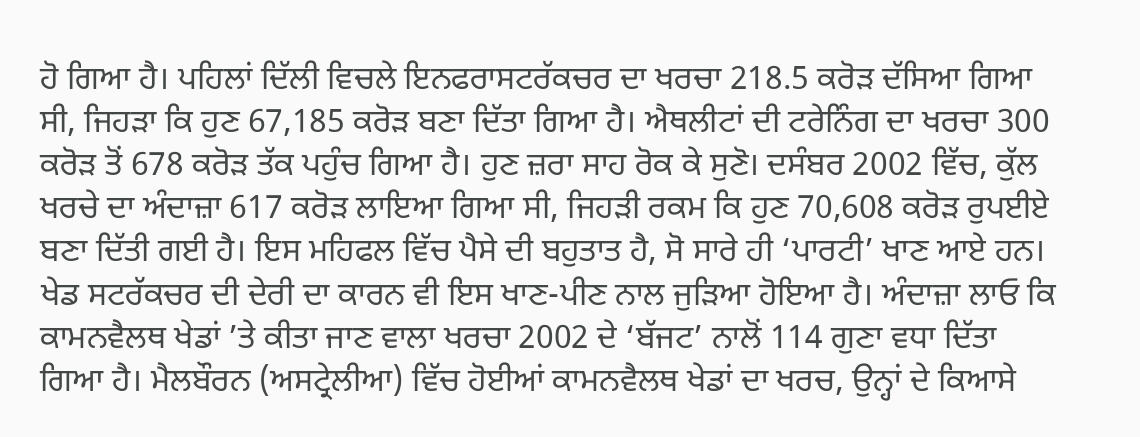ਹੋ ਗਿਆ ਹੈ। ਪਹਿਲਾਂ ਦਿੱਲੀ ਵਿਚਲੇ ਇਨਫਰਾਸਟਰੱਕਚਰ ਦਾ ਖਰਚਾ 218.5 ਕਰੋੜ ਦੱਸਿਆ ਗਿਆ ਸੀ, ਜਿਹੜਾ ਕਿ ਹੁਣ 67,185 ਕਰੋੜ ਬਣਾ ਦਿੱਤਾ ਗਿਆ ਹੈ। ਐਥਲੀਟਾਂ ਦੀ ਟਰੇਨਿੰਗ ਦਾ ਖਰਚਾ 300 ਕਰੋੜ ਤੋਂ 678 ਕਰੋੜ ਤੱਕ ਪਹੁੰਚ ਗਿਆ ਹੈ। ਹੁਣ ਜ਼ਰਾ ਸਾਹ ਰੋਕ ਕੇ ਸੁਣੋ। ਦਸੰਬਰ 2002 ਵਿੱਚ, ਕੁੱਲ ਖਰਚੇ ਦਾ ਅੰਦਾਜ਼ਾ 617 ਕਰੋੜ ਲਾਇਆ ਗਿਆ ਸੀ, ਜਿਹੜੀ ਰਕਮ ਕਿ ਹੁਣ 70,608 ਕਰੋੜ ਰੁਪਈਏ ਬਣਾ ਦਿੱਤੀ ਗਈ ਹੈ। ਇਸ ਮਹਿਫਲ ਵਿੱਚ ਪੈਸੇ ਦੀ ਬਹੁਤਾਤ ਹੈ, ਸੋ ਸਾਰੇ ਹੀ ‘ਪਾਰਟੀ’ ਖਾਣ ਆਏ ਹਨ। ਖੇਡ ਸਟਰੱਕਚਰ ਦੀ ਦੇਰੀ ਦਾ ਕਾਰਨ ਵੀ ਇਸ ਖਾਣ-ਪੀਣ ਨਾਲ ਜੁੜਿਆ ਹੋਇਆ ਹੈ। ਅੰਦਾਜ਼ਾ ਲਾਓ ਕਿ ਕਾਮਨਵੈਲਥ ਖੇਡਾਂ ’ਤੇ ਕੀਤਾ ਜਾਣ ਵਾਲਾ ਖਰਚਾ 2002 ਦੇ ‘ਬੱਜਟ’ ਨਾਲੋਂ 114 ਗੁਣਾ ਵਧਾ ਦਿੱਤਾ ਗਿਆ ਹੈ। ਮੈਲਬੌਰਨ (ਅਸਟ੍ਰੇਲੀਆ) ਵਿੱਚ ਹੋਈਆਂ ਕਾਮਨਵੈਲਥ ਖੇਡਾਂ ਦਾ ਖਰਚ, ਉਨ੍ਹਾਂ ਦੇ ਕਿਆਸੇ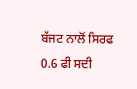ਬੱਜਟ ਨਾਲੋਂ ਸਿਰਫ 0.6 ਫੀ ਸਦੀ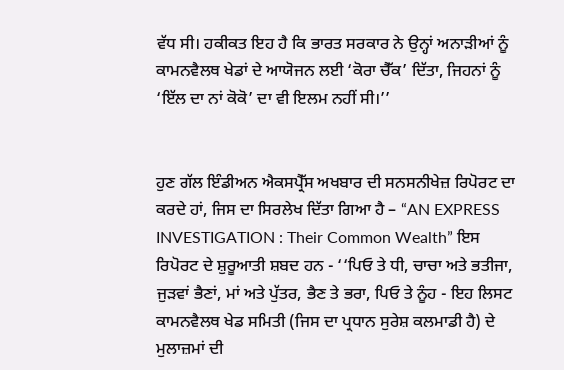ਵੱਧ ਸੀ। ਹਕੀਕਤ ਇਹ ਹੈ ਕਿ ਭਾਰਤ ਸਰਕਾਰ ਨੇ ਉਨ੍ਹਾਂ ਅਨਾੜੀਆਂ ਨੂੰ ਕਾਮਨਵੈਲਥ ਖੇਡਾਂ ਦੇ ਆਯੋਜਨ ਲਈ ‘ਕੋਰਾ ਚੈੱਕ’ ਦਿੱਤਾ, ਜਿਹਨਾਂ ਨੂੰ ‘ਇੱਲ ਦਾ ਨਾਂ ਕੋਕੋ’ ਦਾ ਵੀ ਇਲਮ ਨਹੀਂ ਸੀ।’’


ਹੁਣ ਗੱਲ ਇੰਡੀਅਨ ਐਕਸਪ੍ਰੈੱਸ ਅਖਬਾਰ ਦੀ ਸਨਸਨੀਖੇਜ਼ ਰਿਪੋਰਟ ਦਾ ਕਰਦੇ ਹਾਂ, ਜਿਸ ਦਾ ਸਿਰਲੇਖ ਦਿੱਤਾ ਗਿਆ ਹੈ – “AN EXPRESS INVESTIGATION : Their Common Wealth” ਇਸ ਰਿਪੋਰਟ ਦੇ ਸ਼ੁਰੂਆਤੀ ਸ਼ਬਦ ਹਨ - ‘‘ਪਿਓ ਤੇ ਧੀ, ਚਾਚਾ ਅਤੇ ਭਤੀਜਾ, ਜੁੜਵਾਂ ਭੈਣਾਂ, ਮਾਂ ਅਤੇ ਪੁੱਤਰ, ਭੈਣ ਤੇ ਭਰਾ, ਪਿਓ ਤੇ ਨੂੰਹ - ਇਹ ਲਿਸਟ ਕਾਮਨਵੈਲਥ ਖੇਡ ਸਮਿਤੀ (ਜਿਸ ਦਾ ਪ੍ਰਧਾਨ ਸੁਰੇਸ਼ ਕਲਮਾਡੀ ਹੈ) ਦੇ ਮੁਲਾਜ਼ਮਾਂ ਦੀ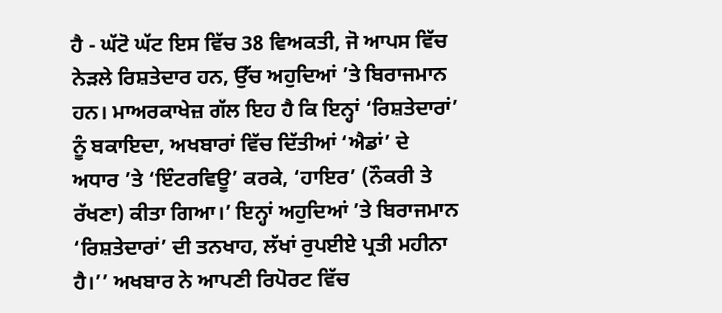ਹੈ - ਘੱਟੋ ਘੱਟ ਇਸ ਵਿੱਚ 38 ਵਿਅਕਤੀ, ਜੋ ਆਪਸ ਵਿੱਚ ਨੇੜਲੇ ਰਿਸ਼ਤੇਦਾਰ ਹਨ, ਉੱਚ ਅਹੁਦਿਆਂ ’ਤੇ ਬਿਰਾਜਮਾਨ ਹਨ। ਮਾਅਰਕਾਖੇਜ਼ ਗੱਲ ਇਹ ਹੈ ਕਿ ਇਨ੍ਹਾਂ ‘ਰਿਸ਼ਤੇਦਾਰਾਂ’ ਨੂੰ ਬਕਾਇਦਾ, ਅਖਬਾਰਾਂ ਵਿੱਚ ਦਿੱਤੀਆਂ ‘ਐਡਾਂ’ ਦੇ ਅਧਾਰ ’ਤੇ ‘ਇੰਟਰਵਿਊ’ ਕਰਕੇ, ‘ਹਾਇਰ’ (ਨੌਕਰੀ ਤੇ ਰੱਖਣਾ) ਕੀਤਾ ਗਿਆ।’ ਇਨ੍ਹਾਂ ਅਹੁਦਿਆਂ ’ਤੇ ਬਿਰਾਜਮਾਨ ‘ਰਿਸ਼ਤੇਦਾਰਾਂ’ ਦੀ ਤਨਖਾਹ, ਲੱਖਾਂ ਰੁਪਈਏ ਪ੍ਰਤੀ ਮਹੀਨਾ ਹੈ।’’ ਅਖਬਾਰ ਨੇ ਆਪਣੀ ਰਿਪੋਰਟ ਵਿੱਚ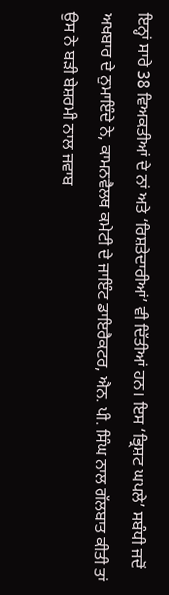ਇਨ੍ਹਾਂ ਸਾਰੇ 38 ਵਿਅਕਤੀਆਂ ਦੇ ਨਾਂ ਅਤੇ ‘ਰਿਸ਼ਤੇਦਾਰੀਆਂ’ ਵੀ ਦਿੱਤੀਆਂ ਹਨ। ਇਸ ‘ਭ੍ਰਿਸ਼ਟ ਘਪਲੇ’ ਸਬੰਧੀ ਜਦੋਂ ਅਖਬਾਰ ਦੇ ਨੁਮਾਇੰਦੇ ਨੇ, ਕਾਮਨਵੈਲਥ ਕਮੇਟੀ ਦੇ ਜਾਇੰਟ ਡਾਇਰੈਕਟਰ, ਐਨ. ਪੀ. ਸਿੰਘ ਨਾਲ ਗੱਲਬਾਤ ਕੀਤੀ ਤਾਂ ਉਸ ਨੇ ਬੜੀ ਬੇਸ਼ਰਮੀ ਨਾਲ ਜਵਾਬ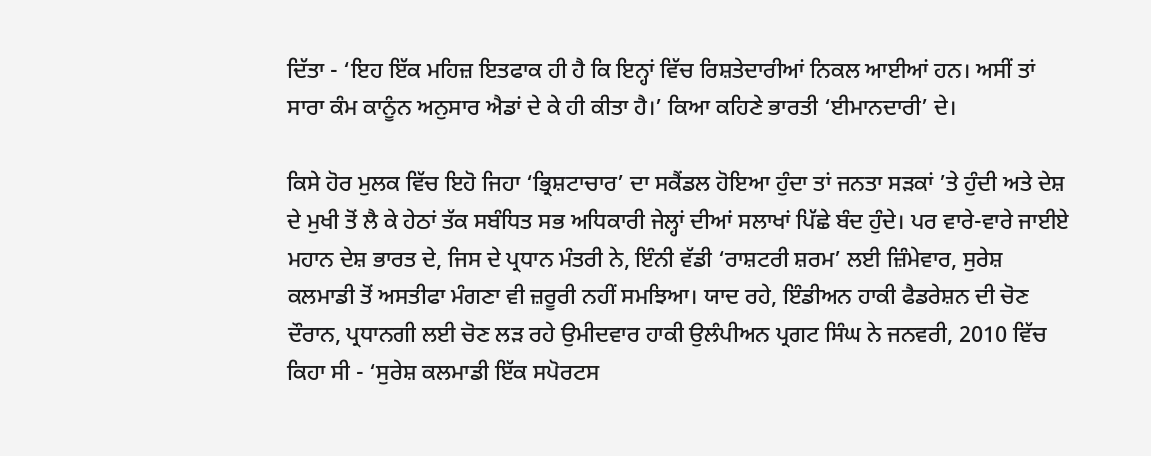ਦਿੱਤਾ - ‘ਇਹ ਇੱਕ ਮਹਿਜ਼ ਇਤਫਾਕ ਹੀ ਹੈ ਕਿ ਇਨ੍ਹਾਂ ਵਿੱਚ ਰਿਸ਼ਤੇਦਾਰੀਆਂ ਨਿਕਲ ਆਈਆਂ ਹਨ। ਅਸੀਂ ਤਾਂ ਸਾਰਾ ਕੰਮ ਕਾਨੂੰਨ ਅਨੁਸਾਰ ਐਡਾਂ ਦੇ ਕੇ ਹੀ ਕੀਤਾ ਹੈ।’ ਕਿਆ ਕਹਿਣੇ ਭਾਰਤੀ ‘ਈਮਾਨਦਾਰੀ’ ਦੇ।

ਕਿਸੇ ਹੋਰ ਮੁਲਕ ਵਿੱਚ ਇਹੋ ਜਿਹਾ ‘ਭ੍ਰਿਸ਼ਟਾਚਾਰ’ ਦਾ ਸਕੈਂਡਲ ਹੋਇਆ ਹੁੰਦਾ ਤਾਂ ਜਨਤਾ ਸੜਕਾਂ ’ਤੇ ਹੁੰਦੀ ਅਤੇ ਦੇਸ਼ ਦੇ ਮੁਖੀ ਤੋਂ ਲੈ ਕੇ ਹੇਠਾਂ ਤੱਕ ਸਬੰਧਿਤ ਸਭ ਅਧਿਕਾਰੀ ਜੇਲ੍ਹਾਂ ਦੀਆਂ ਸਲਾਖਾਂ ਪਿੱਛੇ ਬੰਦ ਹੁੰਦੇ। ਪਰ ਵਾਰੇ-ਵਾਰੇ ਜਾਈਏ ਮਹਾਨ ਦੇਸ਼ ਭਾਰਤ ਦੇ, ਜਿਸ ਦੇ ਪ੍ਰਧਾਨ ਮੰਤਰੀ ਨੇ, ਇੰਨੀ ਵੱਡੀ ‘ਰਾਸ਼ਟਰੀ ਸ਼ਰਮ’ ਲਈ ਜ਼ਿੰਮੇਵਾਰ, ਸੁਰੇਸ਼ ਕਲਮਾਡੀ ਤੋਂ ਅਸਤੀਫਾ ਮੰਗਣਾ ਵੀ ਜ਼ਰੂਰੀ ਨਹੀਂ ਸਮਝਿਆ। ਯਾਦ ਰਹੇ, ਇੰਡੀਅਨ ਹਾਕੀ ਫੈਡਰੇਸ਼ਨ ਦੀ ਚੋਣ ਦੌਰਾਨ, ਪ੍ਰਧਾਨਗੀ ਲਈ ਚੋਣ ਲੜ ਰਹੇ ਉਮੀਦਵਾਰ ਹਾਕੀ ਉਲੰਪੀਅਨ ਪ੍ਰਗਟ ਸਿੰਘ ਨੇ ਜਨਵਰੀ, 2010 ਵਿੱਚ ਕਿਹਾ ਸੀ - ‘ਸੁਰੇਸ਼ ਕਲਮਾਡੀ ਇੱਕ ਸਪੋਰਟਸ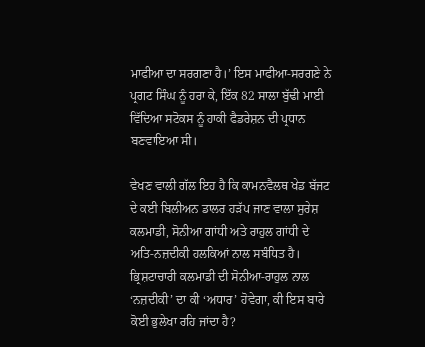ਮਾਫੀਆ ਦਾ ਸਰਗਣਾ ਹੈ।’ ਇਸ ਮਾਫੀਆ-ਸਰਗਣੇ ਨੇ ਪ੍ਰਗਟ ਸਿੰਘ ਨੂੰ ਹਰਾ ਕੇ, ਇੱਕ 82 ਸਾਲਾ ਬੁੱਢੀ ਮਾਈ ਵਿੱਦਿਆ ਸਟੋਕਸ ਨੂੰ ਹਾਕੀ ਫੈਡਰੇਸ਼ਨ ਦੀ ਪ੍ਰਧਾਨ ਬਣਵਾਇਆ ਸੀ।

ਵੇਖਣ ਵਾਲੀ ਗੱਲ ਇਹ ਹੈ ਕਿ ਕਾਮਨਵੈਲਥ ਖੇਡ ਬੱਜਟ ਦੇ ਕਈ ਬਿਲੀਅਨ ਡਾਲਰ ਹੜੱਪ ਜਾਣ ਵਾਲਾ ਸੁਰੇਸ਼ ਕਲਮਾਡੀ, ਸੋਨੀਆ ਗਾਂਧੀ ਅਤੇ ਰਾਹੁਲ ਗਾਂਧੀ ਦੇ ਅਤਿ-ਨਜ਼ਦੀਕੀ ਹਲਕਿਆਂ ਨਾਲ ਸਬੰਧਿਤ ਹੈ। ਭ੍ਰਿਸ਼ਟਾਚਾਰੀ ਕਲਮਾਡੀ ਦੀ ਸੋਨੀਆ-ਰਾਹੁਲ ਨਾਲ ‘ਨਜ਼ਦੀਕੀ’ ਦਾ ਕੀ ‘ਅਧਾਰ’ ਹੋਵੇਗਾ, ਕੀ ਇਸ ਬਾਰੇ ਕੋਈ ਭੁਲੇਖਾ ਰਹਿ ਜਾਂਦਾ ਹੈ?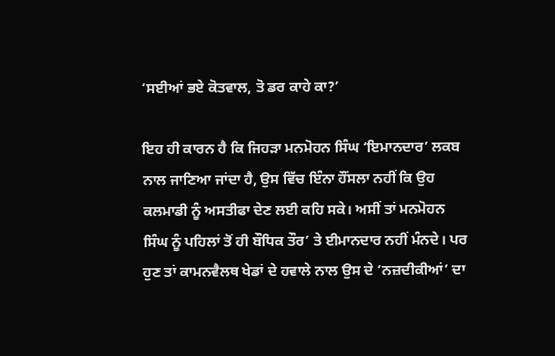‘ਸਈਆਂ ਭਏ ਕੋਤਵਾਲ, ਤੋ ਡਰ ਕਾਹੇ ਕਾ?’

ਇਹ ਹੀ ਕਾਰਨ ਹੈ ਕਿ ਜਿਹੜਾ ਮਨਮੋਹਨ ਸਿੰਘ ‘ਇਮਾਨਦਾਰ’ ਲਕਬ ਨਾਲ ਜਾਣਿਆ ਜਾਂਦਾ ਹੈ, ਉਸ ਵਿੱਚ ਇੰਨਾ ਹੌਂਸਲਾ ਨਹੀਂ ਕਿ ਉਹ ਕਲਮਾਡੀ ਨੂੰ ਅਸਤੀਫਾ ਦੇਣ ਲਈ ਕਹਿ ਸਕੇ। ਅਸੀਂ ਤਾਂ ਮਨਮੋਹਨ ਸਿੰਘ ਨੂੰ ਪਹਿਲਾਂ ਤੋਂ ਹੀ ਬੌਧਿਕ ਤੌਰ’ ਤੇ ਈਮਾਨਦਾਰ ਨਹੀਂ ਮੰਨਦੇ। ਪਰ ਹੁਣ ਤਾਂ ਕਾਮਨਵੈਲਥ ਖੇਡਾਂ ਦੇ ਹਵਾਲੇ ਨਾਲ ਉਸ ਦੇ ‘ਨਜ਼ਦੀਕੀਆਂ’ ਦਾ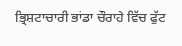ਭ੍ਰਿਸ਼ਟਾਚਾਰੀ ਭਾਂਡਾ ਚੌਰਾਹੇ ਵਿੱਚ ਫੁੱਟ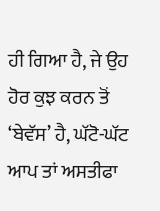ਹੀ ਗਿਆ ਹੈ, ਜੇ ਉਹ ਹੋਰ ਕੁਝ ਕਰਨ ਤੋਂ ‘ਬੇਵੱਸ’ ਹੈ, ਘੱਟੋ-ਘੱਟ ਆਪ ਤਾਂ ਅਸਤੀਫਾ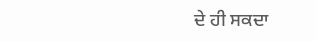ਦੇ ਹੀ ਸਕਦਾ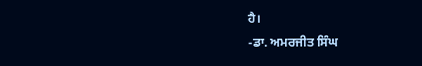ਹੈ।
-ਡਾ. ਅਮਰਜੀਤ ਸਿੰਘ